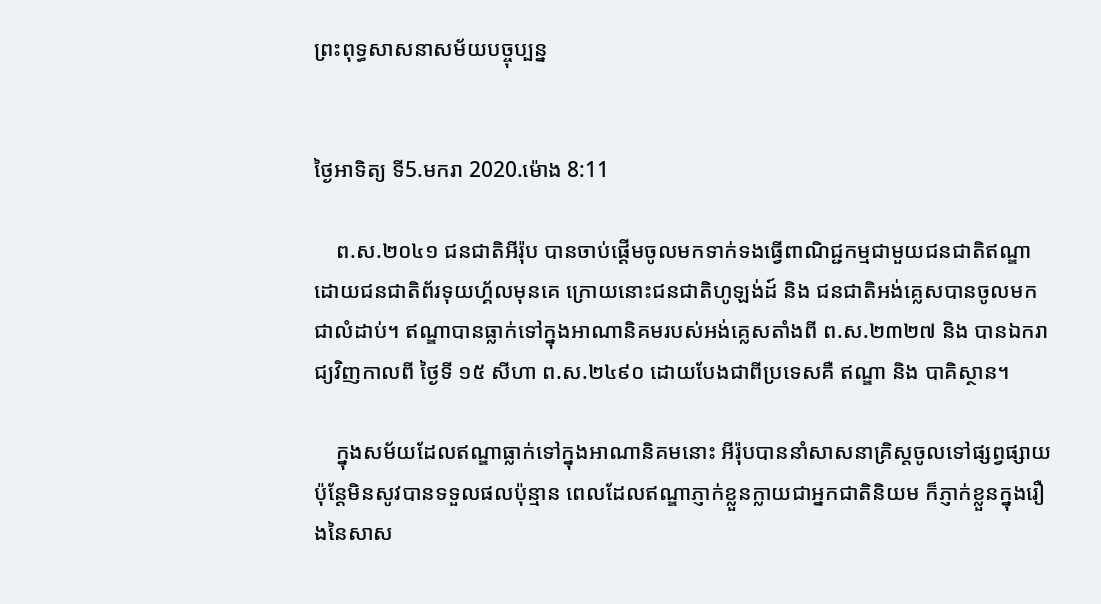ព្រះពុទ្ធសាសនាសម័យបច្ចុប្បន្ន


ថ្ងៃអាទិត្យ ទី5.មករា 2020.ម៉ោង 8:11

    ព.ស.២០៤១ ជនជាតិអីរ៉ុប បានចាប់ផ្ដើមចូលមកទាក់ទងធ្វើពាណិជ្ជកម្មជាមួយជនជាតិឥណ្ឌា ដោយជនជាតិព័រទុយហ្គ័លមុនគេ ក្រោយនោះជនជាតិហូឡង់ដ៍ និង ជនជាតិអង់គ្លេសបានចូលមកជាលំដាប់។ ឥណ្ឌាបានធ្លាក់ទៅក្នុងអាណានិគមរបស់អង់គ្លេសតាំងពី ព.ស.២៣២៧ និង បានឯករាជ្យវិញកាលពី ថ្ងៃទី ១៥ សីហា ព.ស.២៤៩០ ដោយបែងជាពីប្រទេសគឺ ឥណ្ឌា និង បាគិស្ថាន។

    ក្នុងសម័យដែលឥណ្ឌាធ្លាក់ទៅក្នុងអាណានិគមនោះ អីរ៉ុបបាននាំសាសនាគ្រិស្តចូលទៅផ្សព្វផ្សាយ ប៉ុន្តែមិនសូវបានទទួលផលប៉ុន្មាន ពេលដែលឥណ្ឌាភ្ញាក់ខ្លួនក្លាយជាអ្នកជាតិនិយម ក៏ភ្ញាក់ខ្លួនក្នុងរឿងនៃសាស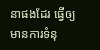នាផងដែរ ធ្វើឲ្យមានការទំនុ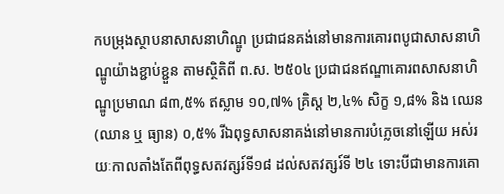កបម្រុងស្ថាបនាសាសនាហិណ្ឌូ ប្រជាជនគង់នៅមានការគោរពបូជាសាសនាហិណ្ឌូយ៉ាងខ្ជាប់ខ្ជួន តាមស្ថិតិពី ព.ស. ២៥០៤ ប្រជាជនឥណ្ឌាគោរពសាសនាហិណ្ឌូប្រមាណ ៨៣,៥% ឥស្លាម ១០,៧% គ្រិស្ត ២,៤% សិក្ខ ១,៨% និង ឈេន (ឈាន ឬ ធ្យាន) ០,៥% រីឯពុទ្ធសាសនាគង់នៅមានការបំភ្លេចនៅឡើយ អស់រយៈកាលតាំងតែពីពុទ្ធសតវត្សរ៍ទី១៨ ដល់សតវត្សរ៍ទី ២៤ ទោះបីជាមានការគោ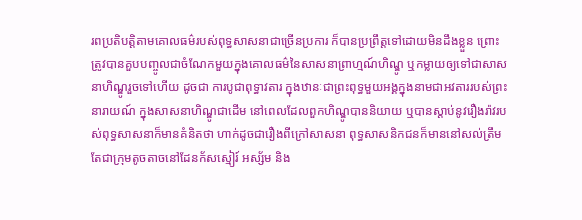រពប្រតិបត្តិតាមគោលធម៌របស់ពុទ្ធសាសនាជាច្រើនប្រការ ក៏បានប្រព្រឹត្តទៅដោយមិនដឹងខ្លួន ព្រោះត្រូវបានគួបបញ្ចូលជាចំណែកមួយក្នុងគោលធម៌នៃសាសនាព្រាហ្មណ៍ហិណ្ឌូ ឬកម្លាយឲ្យទៅជាសាសនាហិណ្ឌូរួចទៅហើយ ដូចជា ការបូជាពុទ្ធាវតារ ក្នុងឋានៈជាព្រះពុទ្ធមួយអង្គក្នុងនាមជាអវតាររបស់ព្រះនារាយណ៍ ក្នុងសាសនាហិណ្ឌូជាដើម នៅពេលដែលពួកហិណ្ឌូបាននិយាយ ឬបានស្ដាប់នូវរឿងរ៉ាវរបស់ពុទ្ធសាសនាក៏មានគំនិតថា ហាក់ដូចជារឿងពីក្រៅសាសនា ពុទ្ធសាសនិកជនក៏មាននៅសល់ត្រឹមតែជាក្រុមតូចតាចនៅដែនក័សស្មៀរ៍ អស្ស័ម និង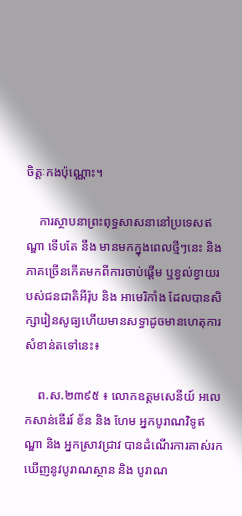ចិត្តៈកងប៉ុណ្ណោះ។

    ការស្ថាបនាព្រះពុទ្ធសាសនានៅប្រទេសឥណ្ឌា ទើបតែ នឹង មានមកក្នុងពេលថ្មីៗនេះ និង ភាគច្រើនកើតមកពីការចាប់ផ្ដើម ឬខ្វល់ខ្វាយរបស់ជនជាតិអីរ៉ុប និង អាមេរិកាំង ដែលបានសិក្សារៀនសូធ្យហើយមានសទ្ធាដូចមានហេតុការសំខាន់តទៅនេះ៖

    ព.ស.២៣៩៥ ៖ លោកឧត្តមសេនីយ៍ អលេកសាន់ឌើររ៍ ខ័ន និង ហែម អ្នកបូរាណវិទូឥណ្ឌា និង អ្នកស្រាវជ្រាវ បានដំណើរការគាស់រកឃើញនូវបូរាណស្ថាន និង បូរាណ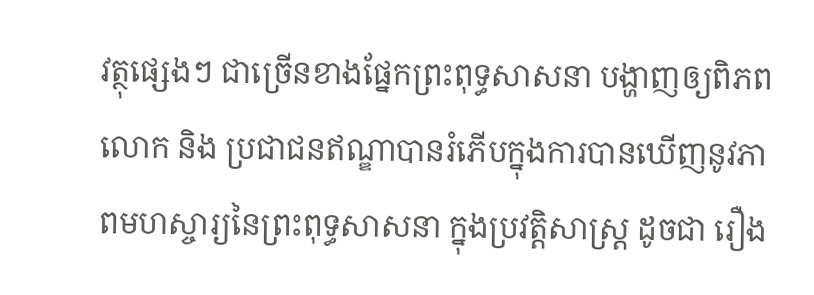វត្ថុផ្សេងៗ ជាច្រើនខាងផ្នែកព្រះពុទ្ធសាសនា បង្ហាញឲ្យពិភពលោក និង ប្រជាជនឥណ្ឌាបានរំភើបក្នុងការបានឃើញនូវភាពមហស្ចារ្យនៃព្រះពុទ្ធសាសនា ក្នុងប្រវត្តិសាស្ត្រ ដូចជា រឿង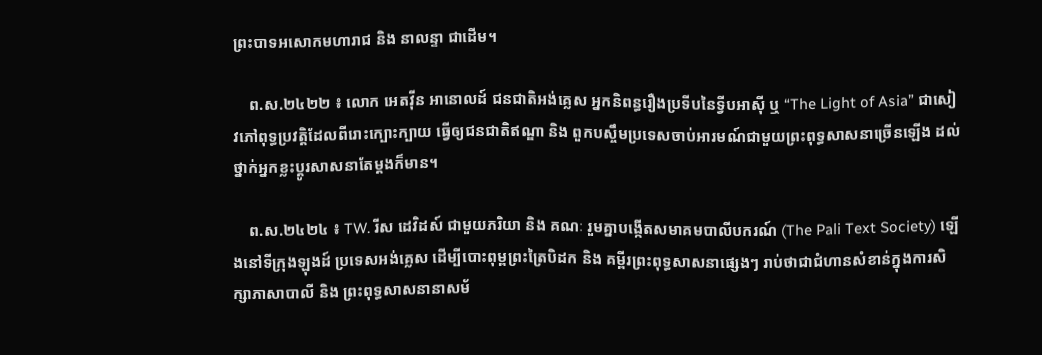ព្រះបាទអសោកមហារាជ និង នាលន្ទា ជាដើម។

    ព.ស.២៤២២ ៖ លោក អេតវ៉ីន អានោលដ៍ ជនជាតិអង់គ្លេស អ្នកនិពន្ធរឿងប្រទីបនៃទ្វីបអាស៊ី ឬ “The Light of Asia” ជាសៀវភៅពុទ្ធប្រវត្តិដែលពីរោះក្បោះក្បាយ ធ្វើឲ្យជនជាតិឥណ្ឌា និង ពួកបស្ចឹមប្រទេសចាប់អារមណ៍ជាមួយព្រះពុទ្ធសាសនាច្រើនឡើង ដល់ថ្នាក់អ្នកខ្លះប្ដូរសាសនាតែម្ដងក៏មាន។

    ព.ស.២៤២៤ ៖ TW. រីស ដេវិដស៍ ជាមួយភរិយា និង គណៈ រួមគ្នាបង្កើតសមាគមបាលីបករណ៍ (The Pali Text Society) ឡើងនៅទីក្រុងឡុងដ៍ ប្រទេសអង់គ្លេស ដើម្បីបោះពុម្ពព្រះត្រៃបិដក និង គម្ពីរព្រះពុទ្ធសាសនាផ្សេងៗ រាប់ថាជាជំហានសំខាន់ក្នុងការសិក្សាភាសាបាលី និង ព្រះពុទ្ធសាសនានាសម័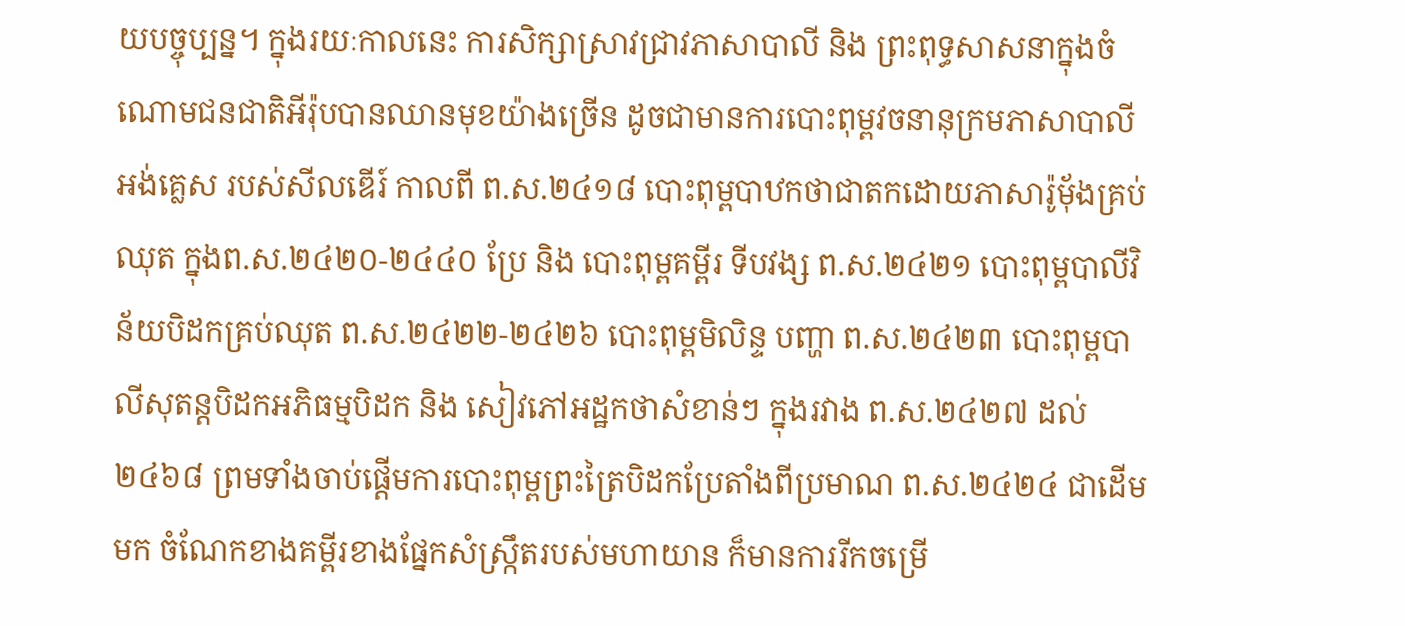យបច្ចុប្បន្ន។ ក្នុងរយៈកាលនេះ ការសិក្សាស្រាវជ្រាវភាសាបាលី និង ព្រះពុទ្ធសាសនាក្នុងចំណោមជនជាតិអីរ៉ុបបានឈានមុខយ៉ាងច្រើន ដូចជាមានការបោះពុម្ពវចនានុក្រមភាសាបាលីអង់គ្លេស របស់សីលឌើរ៍ កាលពី ព.ស.២៤១៨ បោះពុម្ពបាឋកថាជាតកដោយភាសារ៉ូម៉័ងគ្រប់ឈុត ក្នុងព.ស.២៤២០-២៤៤០ ប្រែ និង បោះពុម្ពគម្ពីរ ទីបវង្ស ព.ស.២៤២១ បោះពុម្ពបាលីវិន័យបិដកគ្រប់ឈុត ព.ស.២៤២២-២៤២៦ បោះពុម្ពមិលិន្ទ បញ្ហា ព.ស.២៤២៣ បោះពុម្ពបាលីសុតន្តបិដកអភិធម្មបិដក និង សៀវភៅអដ្ឋកថាសំខាន់ៗ ក្នុងរវាង ព.ស.២៤២៧ ដល់ ២៤៦៨ ព្រមទាំងចាប់ផ្ដើមការបោះពុម្ពព្រះត្រៃបិដកប្រែតាំងពីប្រមាណ ព.ស.២៤២៤ ជាដើមមក ចំណែកខាងគម្ពីរខាងផ្នែកសំស្ក្រឹតរបស់មហាយាន ក៏មានការរីកចម្រើ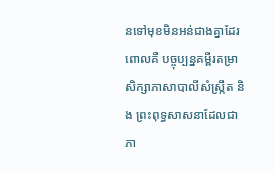នទៅមុខមិនអន់ជាងគ្នាដែរ ពោលគឺ បច្ចុប្បន្នគម្ពីរតម្រាសិក្សាភាសាបាលីសំស្ក្រឹត និង ព្រះពុទ្ធសាសនាដែលជាភា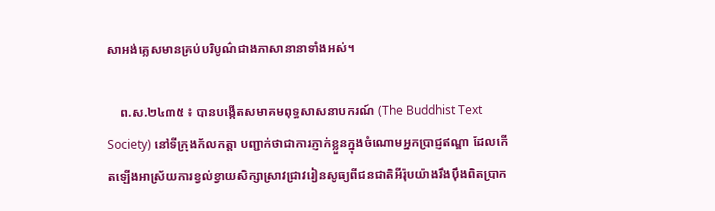សាអង់គ្លេសមានគ្រប់បរិបូណ៌ជាងភាសានានាទាំងអស់។

    ព.ស.២៤៣៥ ៖ បានបង្កើតសមាគមពុទ្ធសាសនាបករណ៍ (The Buddhist Text Society) នៅទីក្រុងក័លកត្តា បញ្ជាក់ថាជាការភ្ញាក់ខ្លួនក្នុងចំណោមអ្នកប្រាជ្ញឥណ្ឌា ដែលកើតឡើងអាស្រ័យការខ្វល់ខ្វាយសិក្សាស្រាវជ្រាវរៀនសូធ្យពីជនជាតិអីរ៉ុបយ៉ាងរឹងប៉ឹងពិតប្រាក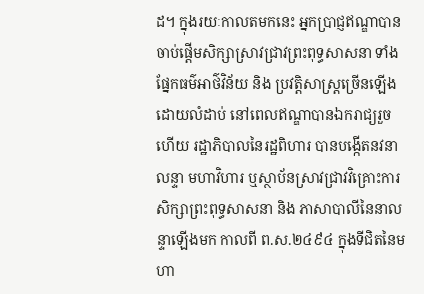ដ។ ក្នុងរយៈកាលតមកនេះ អ្នកប្រាជ្ញឥណ្ឌាបានចាប់ផ្ដើមសិក្សាស្រាវជ្រាវព្រះពុទ្ធសាសនា ទាំងផ្នែកធម៌អាថ៌វិន័យ និង ប្រវត្តិសាស្ត្រច្រើនឡើងដោយលំដាប់ នៅពេលឥណ្ឌាបានឯករាជ្យរួចហើយ រដ្ឋាភិបាលនៃរដ្ឋពិហារ បានបង្កើតនវនាលន្ទា មហាវិហារ ឬស្ថាប័នស្រាវជ្រាវវិគ្រោះការសិក្សាព្រះពុទ្ធសាសនា និង ភាសាបាលីនៃនាលន្ទាឡើងមក កាលពី ព.ស.២៤៩៤ ក្នុងទីជិតនៃមហា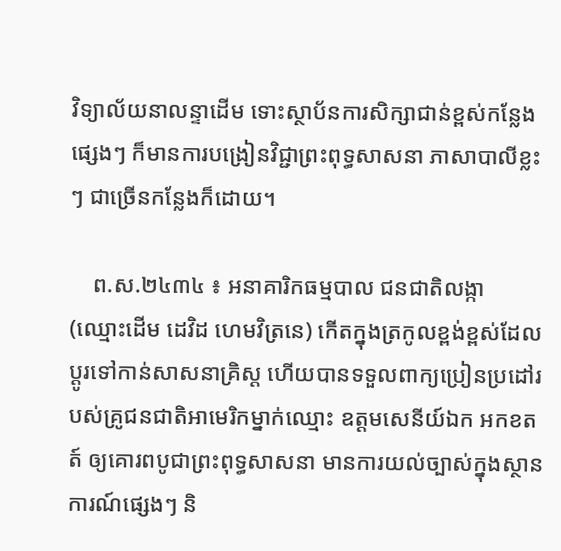វិទ្យាល័យនាលន្ទាដើម ទោះស្ថាប័នការសិក្សាជាន់ខ្ពស់កន្លែងផ្សេងៗ ក៏មានការបង្រៀនវិជ្ជាព្រះពុទ្ធសាសនា ភាសាបាលីខ្លះៗ ជាច្រើនកន្លែងក៏ដោយ។

    ព.ស.២៤៣៤ ៖ អនាគារិកធម្មបាល ជនជាតិលង្កា (ឈ្មោះដើម ដេវិដ ហេមវិត្រនេ) កើតក្នុងត្រកូលខ្ពង់ខ្ពស់ដែលប្ដូរទៅកាន់សាសនាគ្រិស្ត ហើយបានទទួលពាក្យប្រៀនប្រដៅរបស់គ្រូជនជាតិអាមេរិកម្នាក់ឈ្មោះ ឧត្តមសេនីយ៍ឯក អកខតត៍ ឲ្យគោរពបូជាព្រះពុទ្ធសាសនា មានការយល់ច្បាស់ក្នុងស្ថានការណ៍ផ្សេងៗ និ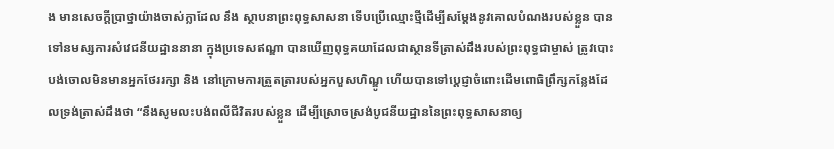ង មានសេចក្ដីប្រាថ្នាយ៉ាងចាស់ក្លាដែល នឹង ស្ថាបនាព្រះពុទ្ធសាសនា ទើបប្រើឈ្មោះថ្មីដើម្បីសម្ដែងនូវគោលបំណងរបស់ខ្លួន បានទៅនមស្សការសំវេជនីយដ្ឋាននានា ក្នុងប្រទេសឥណ្ឌា បានឃើញពុទ្ធគយាដែលជាស្ថានទីត្រាស់ដឹងរបស់ព្រះពុទ្ធជាម្ចាស់ ត្រូវបោះបង់ចោលមិនមានអ្នកថែររក្សា និង នៅក្រោមការត្រួតត្រារបស់អ្នកបួសហិណ្ឌូ ហើយបានទៅប្ដេជ្ញាចំពោះដើមពោធិព្រឹក្សកន្លែងដែលទ្រង់ត្រាស់ដឹងថា “នឹងសូមលះបង់ពលីជីវិតរបស់ខ្លួន ដើម្បីស្រោចស្រង់បូជនីយដ្ឋាននៃព្រះពុទ្ធសាសនាឲ្យ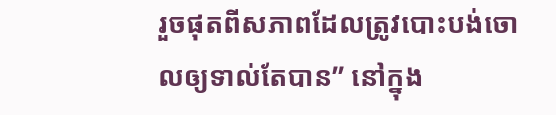រួចផុតពីសភាពដែលត្រូវបោះបង់ចោលឲ្យទាល់តែបាន” នៅក្នុង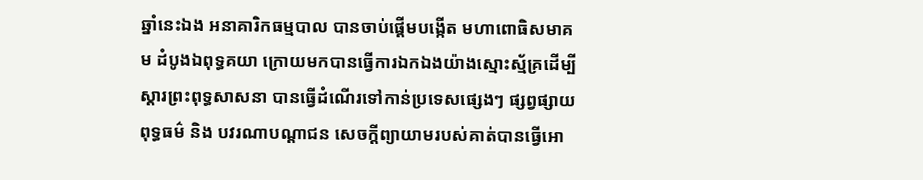ឆ្នាំនេះឯង អនាគារិកធម្មបាល បានចាប់ផ្ដើមបង្កើត មហាពោធិសមាគម ដំបូងឯពុទ្ធគយា ក្រោយមកបានធ្វើការឯកឯងយ៉ាងស្មោះស្ម័គ្រដើម្បីស្ដារព្រះពុទ្ធសាសនា បានធ្វើដំណើរទៅកាន់ប្រទេសផ្សេងៗ ផ្សព្វផ្សាយពុទ្ធធម៌ និង បវរណាបណ្ដាជន សេចក្តីព្យាយាមរបស់គាត់បានធ្វើអោ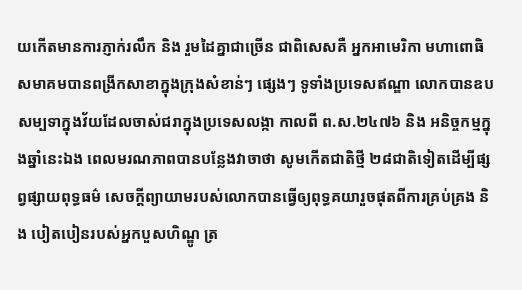យកើតមានការភ្ញាក់រលឹក និង រួមដៃគ្នាជាច្រើន ជាពិសេសគឺ អ្នកអាមេរិកា មហាពោធិសមាគមបានពង្រីកសាខាក្នុងក្រុងសំខាន់ៗ ផ្សេងៗ ទូទាំងប្រទេសឥណ្ឌា លោកបានឧបសម្បទាក្នុងវ័យដែលចាស់ជរាក្នុងប្រទេសលង្កា កាលពី ព.ស.២៤៧៦ និង អនិច្ចកម្មក្នុងឆ្នាំនេះឯង ពេលមរណភាពបានបន្លែងវាចាថា សូមកើតជាតិថ្មី ២៨ជាតិទៀតដើម្បីផ្សព្វផ្សាយពុទ្ធធម៌ សេចក្ដីព្យាយាមរបស់លោកបានធ្វើឲ្យពុទ្ធគយារួចផុតពីការគ្រប់គ្រង និង បៀតបៀនរបស់អ្នកបួសហិណ្ឌូ ត្រ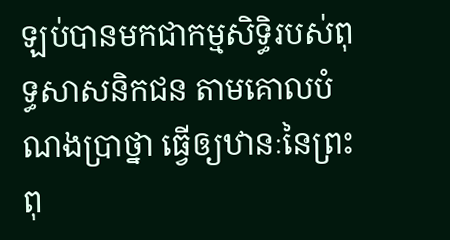ឡប់បានមកជាកម្មសិទ្ធិរបស់ពុទ្ធសាសនិកជន តាមគោលបំណងប្រាថ្នា ធ្វើឲ្យឋានៈនៃព្រះពុ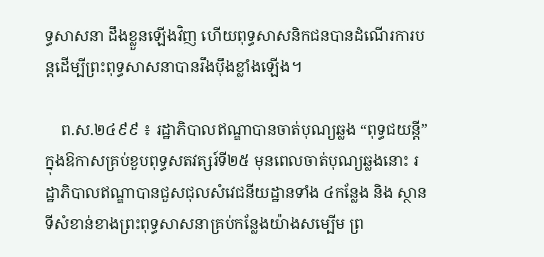ទ្ធសាសនា ដឹងខ្លួនឡើងវិញ ហើយពុទ្ធសាសនិកជនបានដំណើរការបន្តដើម្បីព្រះពុទ្ធសាសនាបានរឹងប៉ឹងខ្លាំងឡើង។

    ព.ស.២៤៩៩ ៖ រដ្ឋាភិបាលឥណ្ឌាបានចាត់បុណ្យឆ្លង “ពុទ្ធជយន្តី” ក្នុងឱកាសគ្រប់ខួបពុទ្ធសតវត្សរ៍ទី២៥ មុនពេលចាត់បុណ្យឆ្លងនោះ រដ្ឋាភិបាលឥណ្ឌាបានជួសជុលសំវេជនីយដ្ឋានទាំង ៤កន្លែង និង ស្ថានទីសំខាន់ខាងព្រះពុទ្ធសាសនាគ្រប់កន្លែងយ៉ាងសម្បើម ព្រ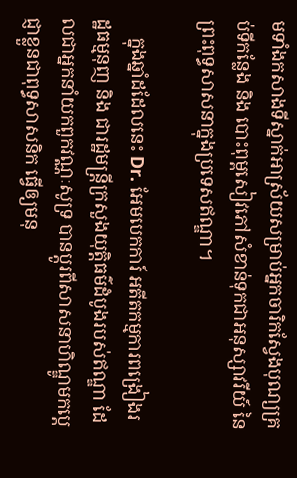មទាំងកសាងទីស្នាក់អាស្រ័យសម្រាប់អ្នកចារិកស្វែងបុណ្យគ្រប់ទីកន្លែង និង បោះពុម្ពសៀវភៅសំខាន់ទុកជាអនុស្សាវរីយ៍ នៃព្រះពុទ្ធសាសនាក្នុងប្រទេសឥណ្ឌា។

    ក្នុងឆ្នាំដដែលនេះ Dr. អែមបេកការ៍ អតីតកម្មការពង្រៀងរដ្ឋធម្មនុញ និង ជារដ្ឋមន្ត្រីក្រសួងយុត្តិធម៌ដំបូងរបស់ឥណ្ឌា ដែលជាអ្នកនាំយកពួកវណ្ណៈសូទ្រ បានប្ដូរពីសាសនាហិណ្ឌូមកប្ដេជ្ញាខ្លួនជាពុទ្ធសាសនិក ធ្វើឲ្យមនុ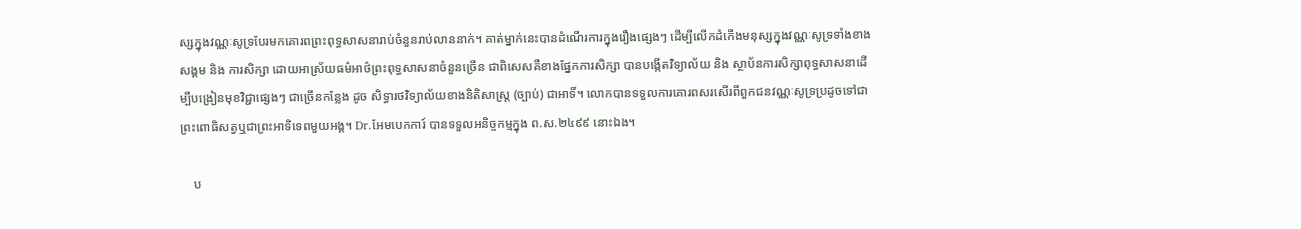ស្សក្នុងវណ្ណៈសូទ្របែរមកគោរពព្រះពុទ្ធសាសនារាប់ចំនួនរាប់លាននាក់។ គាត់ម្នាក់នេះបានដំណើរការក្នុងរឿងផ្សេងៗ ដើម្បីលើកដំកើងមនុស្សក្នុងវណ្ណៈសូទ្រទាំងខាងសង្គម និង ការសិក្សា ដោយអាស្រ័យធម៌អាថ៌ព្រះពុទ្ធសាសនាចំនួនច្រើន ជាពិសេសគឺខាងផ្នែកការសិក្សា បានបង្កើតវិទ្យាល័យ និង ស្ថាប័នការសិក្សាពុទ្ធសាសនាដើម្បីបង្រៀនមុខវិជ្ជាផ្សេងៗ ជាច្រើនកន្លែង ដូច សិទ្ធារថវិទ្យាល័យខាងនិតិសាស្ត្រ (ច្បាប់) ជាអាទិ៍។ លោកបានទទួលការគោរពសរសើរពីពួកជនវណ្ណៈសូទ្រប្រដូចទៅជាព្រះពោធិសត្វឬជាព្រះអាទិទេពមួយអង្គ។ Dr.អែមបេកការ៍ បានទទួលអនិច្ចកម្មក្នុង ព.ស.២៤៩៩ នោះឯង។

    ប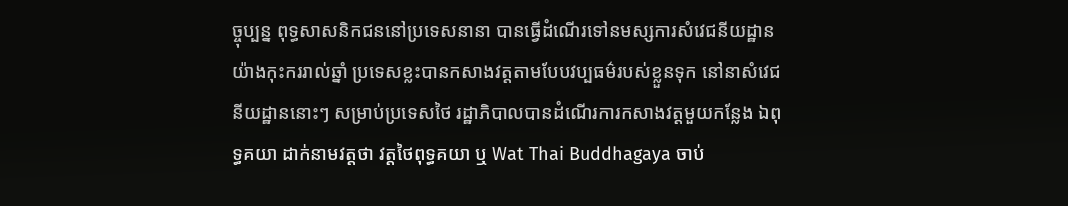ច្ចុប្បន្ន ពុទ្ធសាសនិកជននៅប្រទេសនានា បានធ្វើដំណើរទៅនមស្សការសំវេជនីយដ្ឋានយ៉ាងកុះកររាល់ឆ្នាំ ប្រទេសខ្លះបានកសាងវត្តតាមបែបវប្បធម៌របស់ខ្លួនទុក នៅនាសំវេជនីយដ្ឋាននោះៗ សម្រាប់ប្រទេសថៃ រដ្ឋាភិបាលបានដំណើរការកសាងវត្តមួយកន្លែង ឯពុទ្ធគយា ដាក់នាមវត្តថា វត្តថៃពុទ្ធគយា ឬ Wat Thai Buddhagaya ចាប់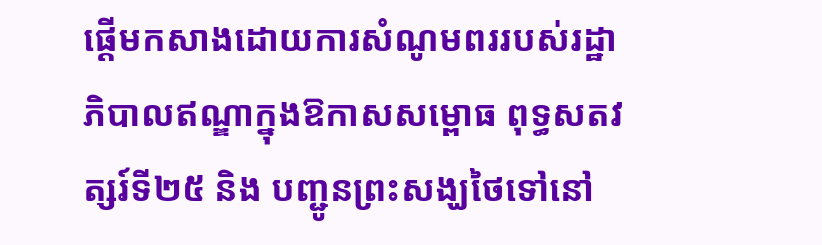ផ្ដើមកសាងដោយការសំណូមពររបស់រដ្ឋាភិបាលឥណ្ឌាក្នុងឱកាសសម្ពោធ ពុទ្ធសតវត្សរ៍ទី២៥ និង បញ្ជូនព្រះសង្ឃថៃទៅនៅ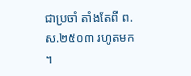ជាប្រចាំ តាំងតែពី ព.ស.២៥០៣ រហូតមក។